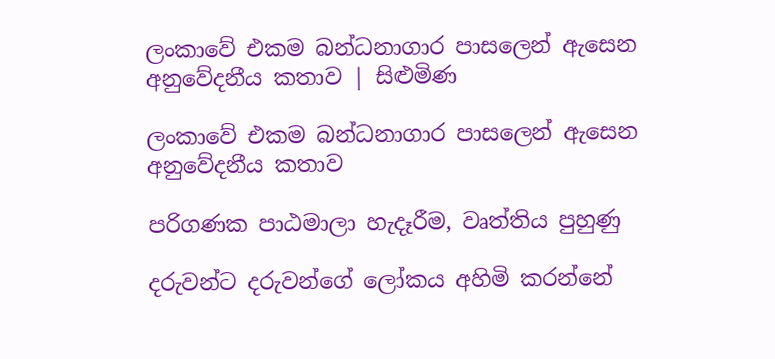ලංකාවේ එකම බන්ධනාගාර පාසලෙන් ඇසෙන අනුවේදනීය කතාව | සිළුමිණ

ලංකාවේ එකම බන්ධනාගාර පාසලෙන් ඇසෙන අනුවේදනීය කතාව

පරිගණක පාඨමාලා හැදෑරීම, වෘත්තිය පුහුණු

දරුවන්ට දරුවන්ගේ ලෝකය අහිමි කරන්නේ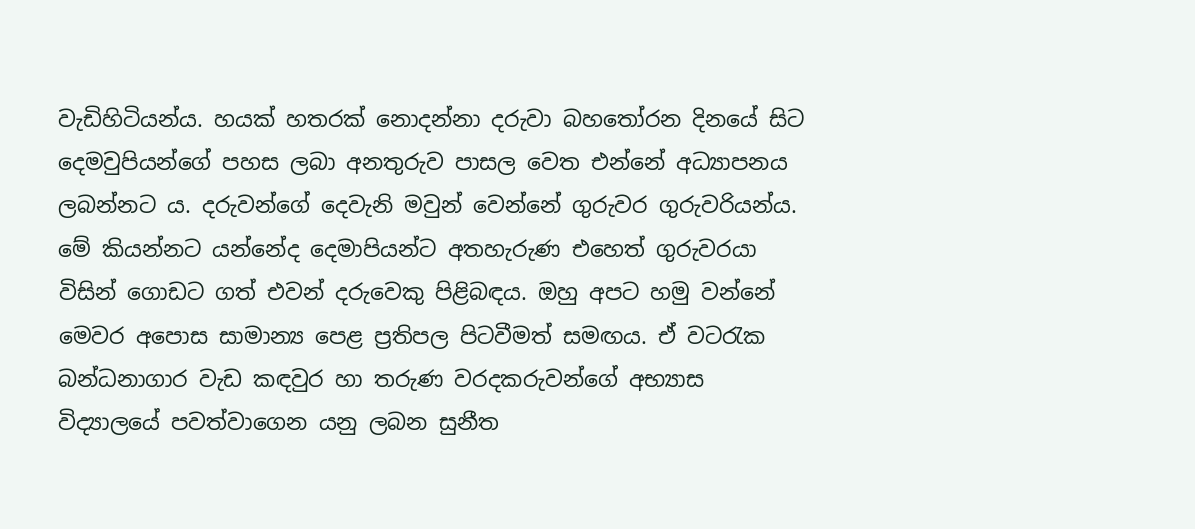වැඩිහිටියන්ය. හයක් හතරක් නොදන්නා දරුවා බහතෝරන දිනයේ සිට දෙමවුපියන්ගේ පහස ලබා අනතුරුව පාසල වෙත එන්නේ අධ්‍යාපනය ලබන්නට ය. දරුවන්ගේ දෙවැනි මවුන් වෙන්නේ ගුරුවර ගුරුවරියන්ය. මේ කියන්නට යන්නේද දෙමාපියන්ට අතහැරුණ එහෙත් ගුරුවරයා විසින් ගොඩට ගත් එවන් දරුවෙකු පිළිබඳය. ඔහු අපට හමු වන්නේ මෙවර අපොස සාමාන්‍ය පෙළ ප්‍රතිපල පිටවීමත් සමඟය. ඒ වටරැක බන්ධනාගාර වැඩ කඳවුර හා තරුණ වරදකරුවන්ගේ අභ්‍යාස විද්‍යාලයේ පවත්වාගෙන යනු ලබන සුනීත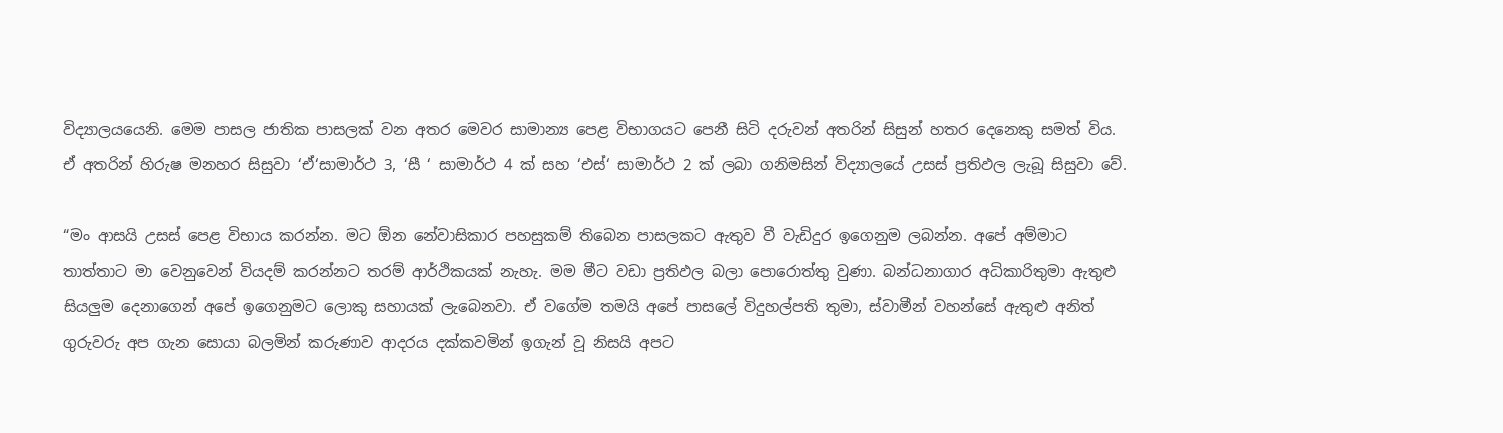විද්‍යාලයයෙනි. මෙම පාසල ජාතික පාසලක් වන අතර මෙවර සාමාන්‍ය පෙළ විභාගයට පෙනී සිටි දරුවන් අතරින් සිසුන් හතර දෙනෙකු සමත් විය. ඒ අතරින් හිරුෂ මනහර සිසුවා ‘ඒ‘සාමාර්ථ 3, ‘සී ‘ සාමාර්ථ 4 ක් සහ ‘එස්‘ සාමාර්ථ 2 ක් ලබා ගනිමසින් විද්‍යාලයේ උසස් ප්‍රතිඵල ලැබූ සිසුවා වේ.

“මං ආසයි උසස් පෙළ විභාය කරන්න. මට ඕන නේවාසිකාර පහසුකම් තිබෙන පාසලකට ඇතුව වී වැඩිදුර ඉගෙනුම ලබන්න. අපේ අම්මාට තාත්තාට මා වෙනුවෙන් වියදම් කරන්නට තරම් ආර්ථිකයක් නැහැ. මම මීට වඩා ප්‍රතිඵල බලා පොරොත්තු වුණා. බන්ධනාගාර අධිකාරිතුමා ඇතුළු සියලුම දෙනාගෙන් අපේ ඉගෙනුමට ලොකු සහායක් ලැබෙනවා. ඒ වගේම තමයි අපේ පාසලේ විදුහල්පති තුමා, ස්වාමීන් වහන්සේ ඇතුළු අනිත් ගුරුවරු අප ගැන සොයා බලමින් කරුණාව ආදරය දක්කවමින් ඉගැන් වූ නිසයි අපට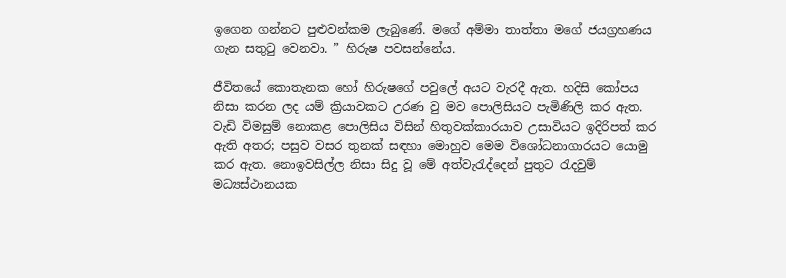ඉගෙන ගන්නට පුළුවන්කම ලැබුණේ. මගේ අම්මා තාත්තා මගේ ජයග්‍රහණය ගැන සතුටු වෙනවා. ” හිරුෂ පවසන්නේය.

ජීවිතයේ කොතැනක හෝ හිරුෂගේ පවුලේ අයට වැරදී ඇත. හදිසි කෝපය නිසා කරන ලද යම් ක්‍රියාවකට උරණ වු මව පොලිසියට පැමිණිලි කර ඇත. වැඩි විමසුම් නොකළ පොලිසිය විසින් හිතුවක්කාරයාව උසාවියට ඉදිරිපත් කර ඇති අතර; පසුව වසර තුනක් සඳහා මොහුව මෙම විශෝධනාගාරයට යොමු කර ඇත. නොඉවසිල්ල නිසා සිදු වූ මේ අත්වැරැද්දෙන් පුතුට රැදවුම් මධ්‍යස්ථානයක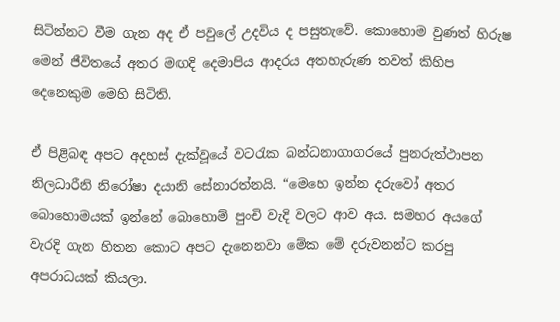සිටින්නට වීම ගැන අද ඒ පවුලේ උදවිය ද පසුතැවේ. කොහොම වුණත් හිරුෂ මෙන් ජීවිතයේ අතර මඟදි දෙමාපිය ආදරය අතහැරුණ තවත් කිහිප දෙනෙකුම මෙහි සිටිති.

ඒ පිළිබඳ අපට අදහස් දැක්වූයේ වටරැක බන්ධනාගාගරයේ පුනරුත්ථාපන නිලධාරීනි නිරෝෂා දයානි සේනාරත්නයි. “මෙහෙ ඉන්න දරුවෝ අතර බොහොමයක් ඉන්නේ බොහොම් පුංචි වැදි වලට ආව අය. සමහර අයගේ වැරදි ගැන හිතන කොට අපට දැනෙනවා මේක මේ දරුවනන්ට කරපු අපරාධයක් කියලා.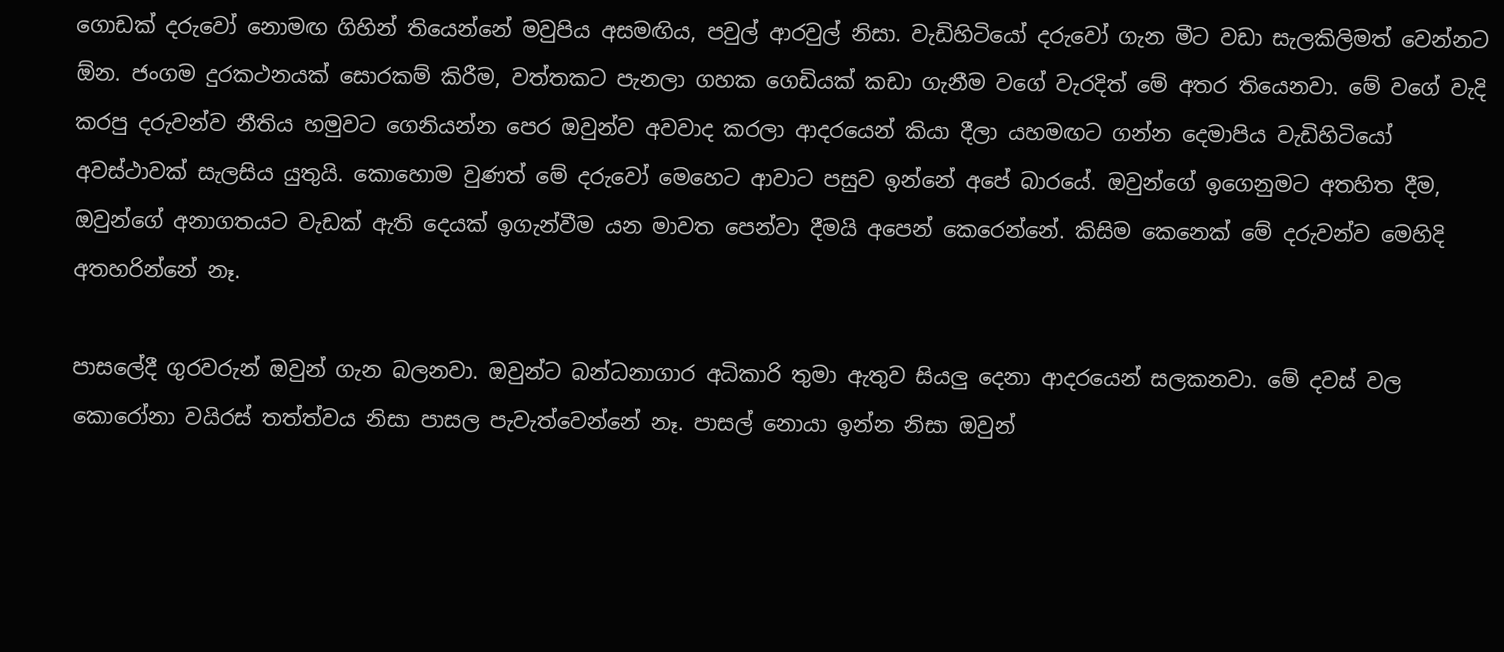ගොඩක් දරුවෝ නොමඟ ගිහින් තියෙන්නේ මවුපිය අසමඟිය, පවුල් ආරවුල් නිසා. වැඩිහිටියෝ දරුවෝ ගැන මීට වඩා සැලකිලිමත් වෙන්නට ඕන. ජංගම දුරකථනයක් සොරකම් කිරීම, වත්තකට පැනලා ගහක ගෙඩියක් කඩා ගැනීම වගේ වැරදිත් මේ අතර තියෙනවා. මේ වගේ වැදි කරපු දරුවන්ව නීතිය හමුවට ගෙනියන්න පෙර ඔවුන්ව අවවාද කරලා ආදරයෙන් කියා දීලා යහමඟට ගන්න දෙමාපිය වැඩිහිටියෝ අවස්ථාවක් සැලසිය යුතුයි. කොහොම වුණත් මේ දරුවෝ මෙහෙට ආවාට පසුව ඉන්නේ අපේ බාරයේ. ඔවුන්ගේ ඉගෙනුමට අතහිත දීම, ඔවුන්ගේ අනාගතයට වැඩක් ඇති දෙයක් ඉගැන්වීම යන මාවත පෙන්වා දීමයි අපෙන් කෙරෙන්නේ. කිසිම කෙනෙක් මේ දරුවන්ව මෙහිදි අතහරින්නේ නෑ.

පාසලේදී ගුරවරුන් ඔවුන් ගැන බලනවා. ඔවුන්ට බන්ධනාගාර අධිකාරි තුමා ඇතුව සියලු දෙනා ආදරයෙන් සලකනවා. මේ දවස් වල කොරෝනා වයිරස් තත්ත්වය නිසා පාසල පැවැත්වෙන්නේ නෑ. පාසල් නොයා ඉන්න නිසා ඔවුන්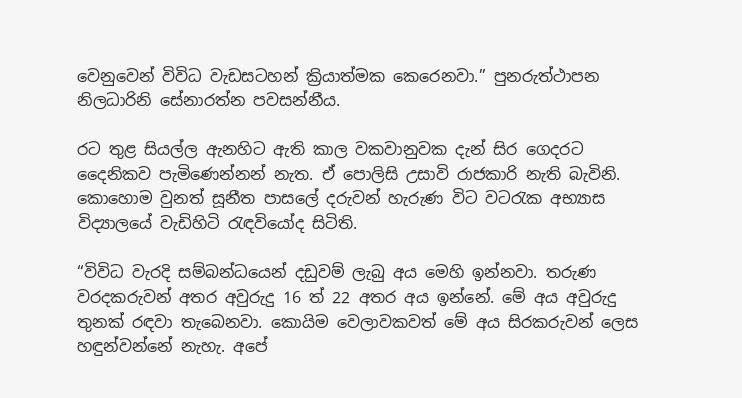වෙනුවෙන් විවිධ වැඩසටහන් ක්‍රියාත්මක කෙරෙනවා.” පුනරුත්ථාපන නිලධාරිනි සේනාරත්න පවසන්නීය.

රට තුළ සියල්ල ඇනහිට ඇති කාල වකවානුවක දැන් සිර ගෙදරට දෛනිකව පැමිණෙන්නන් නැත. ඒ පොලිසි උසාවි රාජකාරි නැති බැවිනි. කොහොම වුනත් සූනීත පාසලේ දරුවන් හැරුණ විට වටරැක අභ්‍යාස විද්‍යාලයේ වැඩිහිටි රැඳවියෝද සිටිති.

“විවිධ වැරදි සම්බන්ධයෙන් දඩුවම් ලැබු අය මෙහි ඉන්නවා. තරුණ වරදකරුවන් අතර අවුරුදු 16 ත් 22 අතර අය ඉන්නේ. මේ අය අවුරුදු තුනක් රඳවා තැබෙනවා. කොයිම වෙලාවකවත් මේ අය සිරකරුවන් ලෙස හඳුන්වන්නේ නැහැ. අපේ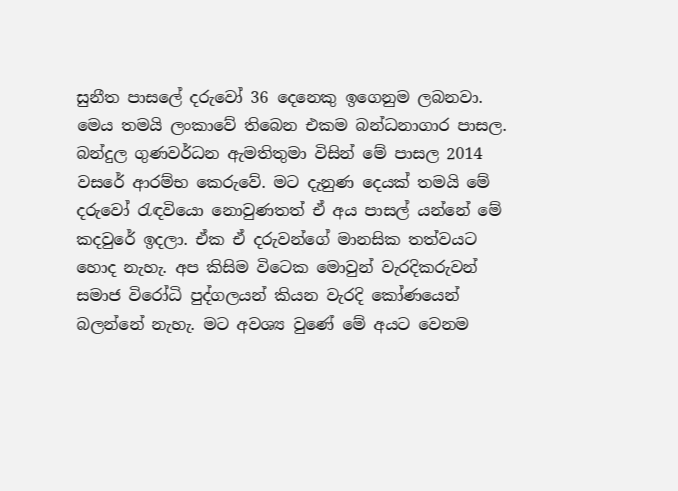සුනීත පාසලේ දරුවෝ 36 දෙනෙකු ඉගෙනුම ලබනවා. මෙය තමයි ලංකාවේ තිබෙන එකම බන්ධනාගාර පාසල. බන්දුල ගුණවර්ධන ඇමතිතුමා විසින් මේ පාසල 2014 වසරේ ආරම්භ කෙරුවේ. මට දැනුණ දෙයක් තමයි මේ දරුවෝ රැඳවියො නොවුණතත් ඒ අය පාසල් යන්නේ මේ කදවුරේ ඉදලා. ඒක ඒ දරුවන්ගේ මානසික තත්වයට හොද නැහැ. අප කිසිම විටෙක මොවුන් වැරදිකරුවන් සමාජ විරෝධි පුද්ගලයන් කියන වැරදි කෝණයෙන් බලන්නේ නැහැ. මට අවශ්‍ය වුණේ මේ අයට වෙනම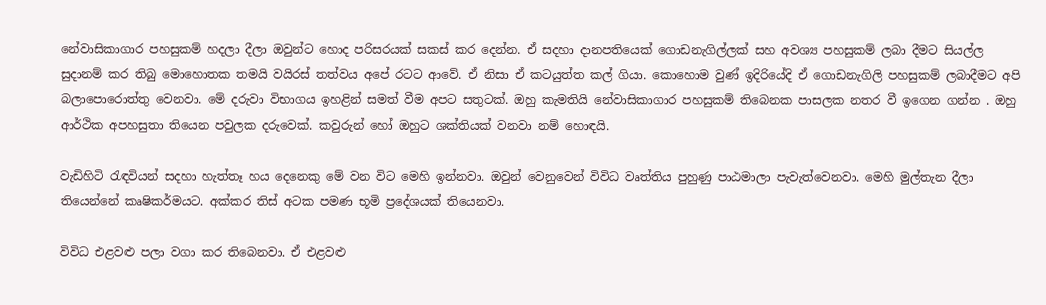නේවාසිකාගාර පහසුකම් හදලා දීලා ඔවුන්ට හොද පරිසරයක් සකස් කර දෙන්න. ඒ සදහා දානපතියෙක් ගොඩනැගිල්ලක් සහ අවශ්‍ය පහසුකම් ලබා දීමට සියල්ල සුදානම් කර තිබු මොහොතක තමයි වයිරස් තත්වය අපේ රටට ආවේ. ඒ නිසා ඒ කටයුත්ත කල් ගියා. කොහොම වුණ් ඉදිරියේදි ඒ ගොඩනැගිලි පහසුකම් ලබාදීමට අපි බලාපොරොත්තු වෙනවා. මේ දරුවා විභාගය ඉහළින් සමත් වීම අපට සතුටක්. ඔහු කැමතියි නේවාසිකාගාර පහසුකම් තිබෙනක පාසලක නතර වී ඉගෙන ගන්න . ඔහු ආර්ථික අපහසුතා තියෙන පවුලක දරුවෙක්. කවුරුන් හෝ ඔහුට ශක්තියක් වනවා නම් හොඳයි.

වැඩිහිටි රැඳවියන් සදහා හැත්තෑ හය දෙනෙකු මේ වන විට මෙහි ඉන්නවා. ඔවුන් වෙනුවෙන් විවිධ වෘත්තිය පුහුණු පාඨමාලා පැවැත්වෙනවා. මෙහි මුල්තැන දීලා තියෙන්නේ කෘෂිකර්මයට. අක්කර තිස් අටක පමණ භූමි ප්‍රදේශයක් තියෙනවා.

විවිධ එළවළු පලා වගා කර තිබෙනවා. ඒ එළවළු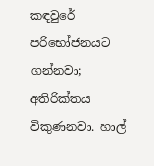කඳවුරේ පරිභෝජනයට ගන්නවා; අතිරික්තය විකුණනවා. හාල්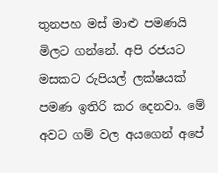තුනපහ මස් මාළු පමණයි මිලට ගන්නේ. අපි රජයට මසකට රුපියල් ලක්ෂයක් පමණ ඉතිරි කර දෙනවා. මේ අවට ගම් වල අයගෙන් අපේ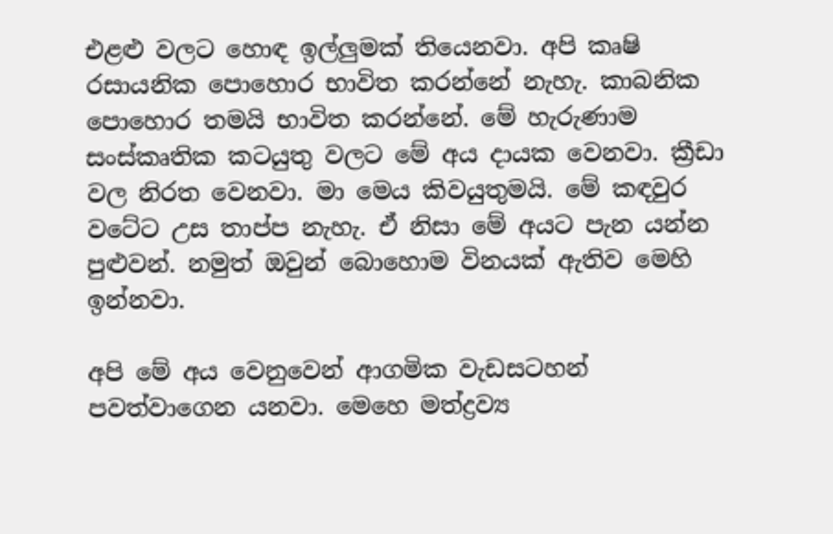එළළු වලට හොඳ ඉල්ලුමක් තියෙනවා. අපි කෘෂි රසායනික පොහොර භාවිත කරන්නේ නැහැ. කාබනික පොහොර තමයි භාවිත කරන්නේ. මේ හැරුණාම සංස්කෘතික කටයුතු වලට මේ අය දායක වෙනවා. ක්‍රීඩා වල නිරත වෙනවා. මා මෙය කිවයුතුමයි. මේ කඳවුර වටේට උස තාප්ප නැහැ. ඒ නිසා මේ අයට පැන යන්න පුළුවන්. නමුත් ඔවුන් බොහොම විනයක් ඇතිව මෙහි ඉන්නවා.

අපි මේ අය වෙනුවෙන් ආගමික වැඩසටහන් පවත්වාගෙන යනවා. මෙහෙ මත්ද්‍රව්‍ය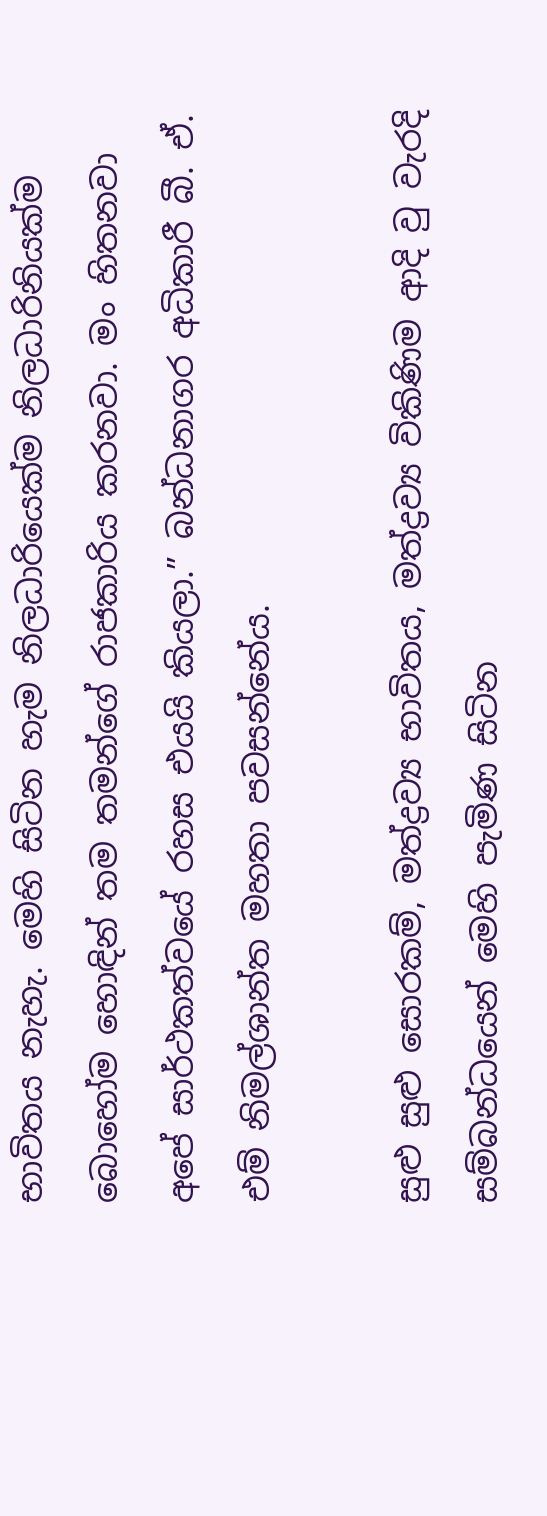භාවිතය නැහැ. මෙහි සිටින හැම නිලධාරියෙක්ම නිලධාරිනියක්ම බොහෝම හොඳින් තම තමන්ගේ රාජකාරිය කරනවා. මං හිතනවා අපේ සාර්ථකත්වයේ රහස එයයි කියලා.” බන්ධනාගර අධිකාරී බී. ඒ. එම් නිමල්ශාන්ත මහතා පවසන්නේය.

සුළු සුළු සොරකම්, මත්ද්‍රව්‍ය භාවිතය, මත්ද්‍රව්‍ය විකිණිම ආදි වු වැරදි සම්බන්ධයෙන් මෙහි පැමිණ සිටින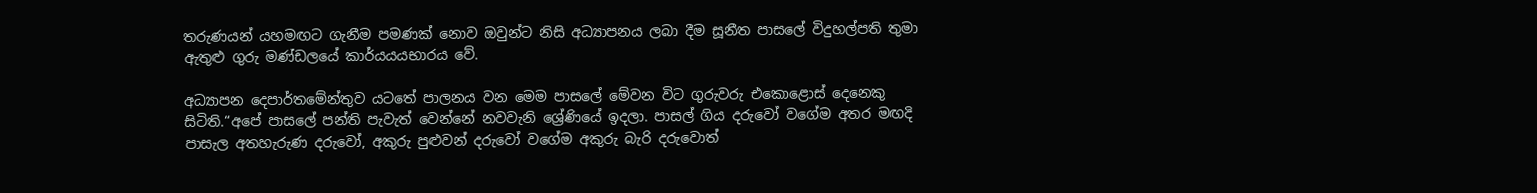තරුණයන් යහමඟට ගැනීම පමණක් නොව ඔවුන්ට නිසි අධ්‍යාපනය ලබා දීම සූනීත පාසලේ විදුහල්පති තුමා ඇතුළු ගුරු මණ්ඩලයේ කාර්යයයභාරය වේ.

අධ්‍යාපන දෙපාර්තමේන්තුව යටතේ පාලනය වන මෙම පාසලේ මේවන විට ගුරුවරු එකොළොස් දෙනෙකු සිටිති.“අපේ පාසලේ පන්ති පැවැත් වෙන්නේ නවවැනි ශ්‍රේණියේ ඉදලා. පාසල් ගිය දරුවෝ වගේම අතර මඟදි පාසැල අතහැරුණ දරුවෝ, අකුරු පුළුවන් දරුවෝ වගේම අකුරු බැරි දරුවොත්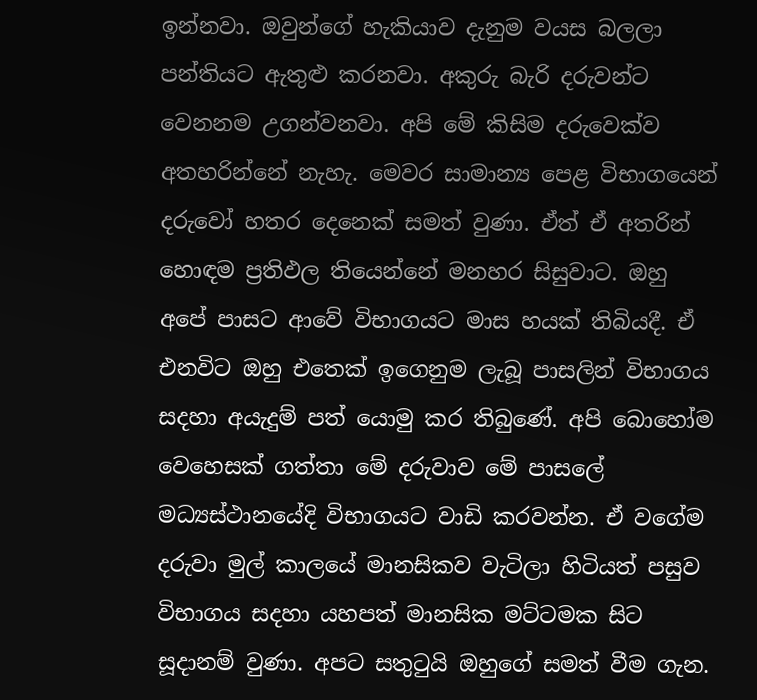ඉන්නවා. ඔවුන්ගේ හැකියාව දැනුම වයස බලලා පන්තියට ඇතුළු කරනවා. අකුරු බැරි දරුවන්ට වෙනනම උගන්වනවා. අපි මේ කිසිම දරුවෙක්ව අතහරින්නේ නැහැ. මෙවර සාමාන්‍ය පෙළ විභාගයෙන් දරුවෝ හතර දෙනෙක් සමත් වුණා. ඒත් ඒ අතරින් හොඳම ප්‍රතිඵල තියෙන්නේ මනහර සිසුවාට. ඔහු අපේ පාසට ආවේ විභාගයට මාස හයක් තිබියදී. ඒ එනවිට ඔහු එතෙක් ඉගෙනුම ලැබූ පාසලින් විභාගය සදහා අයැදුම් පත් යොමු කර තිබුණේ. අපි බොහෝම වෙහෙසක් ගත්තා මේ දරුවාව මේ පාසලේ මධ්‍යස්ථානයේදි විභාගයට වාඩි කරවන්න. ඒ වගේම දරුවා මුල් කාලයේ මානසිකව වැටිලා හිටියත් පසුව විභාගය සදහා යහපත් මානසික මට්ටමක සිට සූදානම් වුණා. අපට සතුටුයි ඔහුගේ සමත් වීම ගැන.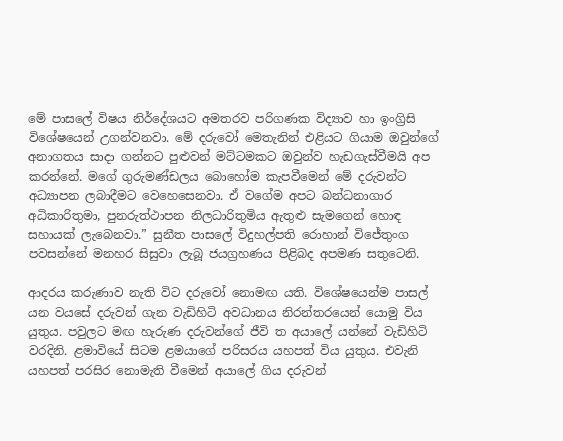මේ පාසලේ විෂය නිර්දේශයට අමතරව පරිගණක විද්‍යාව හා ඉංග්‍රිසි විශේෂයෙන් උගන්වනවා. මේ දරුවෝ මෙතැනින් එළියට ගියාම ඔවුන්ගේ අනාගතය සාදා ගන්නට පුළුවන් මට්ටමකට ඔවුන්ව හැඩගැස්වීමයි අප කරන්නේ. මගේ ගුරුමණ්ඩලය බොහෝම කැපවීමෙන් මේ දරුවන්ට අධ්‍යාපන ලබාදීමට වෙහෙසෙනවා. ඒ වගේම අපට බන්ධනාගාර අධිකාරිතුමා, පුනරුත්ථාපන නිලධාරිතුමිය ඇතුළු සැමගෙන් හොඳ සහායක් ලැබෙනවා.” සුනීත පාසලේ විදුහල්පති රොහාන් විජේතුංග පවසන්නේ මනහර සිසුවා ලැබූ ජයග්‍රහණය පිළිබද අපමණ සතුටෙනි.

ආදරය කරුණාව නැති විට දරුවෝ නොමඟ යති. විශේෂයෙන්ම පාසල් යන වයසේ දරුවන් ගැන වැඩිහිටි අවධානය නිරන්තරයෙන් යොමු විය යුතුය. පවුලට මඟ හැරුණ දරුවන්ගේ ජීවි ත අයාලේ යන්නේ වැඩිහිටි වරදිනි. ළමාවියේ සිටම ළමයාගේ පරිසරය යහපත් විය යුතුය. එවැනි යහපත් පරසිර නොමැති වීමෙන් අයාලේ ගිය දරුවන්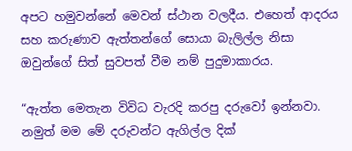අපට හමුවන්නේ මෙවන් ස්ථාන වලදීය. එහෙත් ආදරය සහ කරුණාව ඇත්තන්ගේ සොයා බැලිල්ල නිසා ඔවුන්ගේ සිත් සුවපත් වීම නම් පුදුමාකාරය.

“ඇත්ත මෙතැන විවිධ වැරදි කරපු දරුවෝ ඉන්නවා. නමුත් මම මේ දරුවන්ට ඇගිල්ල දික්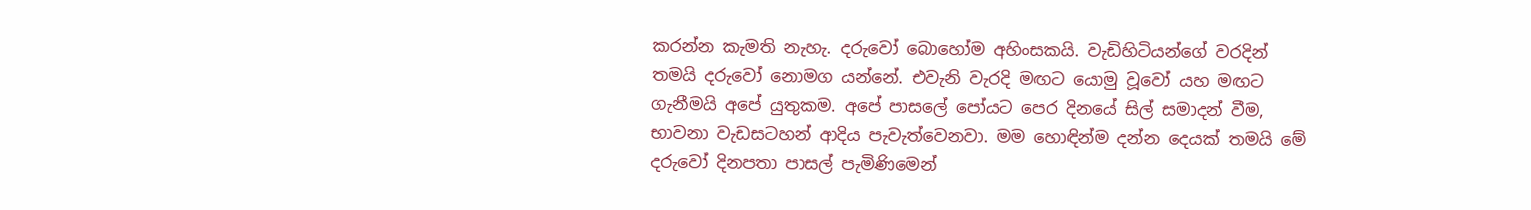කරන්න කැමති නැහැ. දරුවෝ බොහෝම අහිංසකයි. වැඩිහිටියන්ගේ වරදින් තමයි දරුවෝ නොමග යන්නේ. එවැනි වැරදි මඟට යොමු වූවෝ යහ මඟට ගැනීමයි අපේ යුතුකම. අපේ පාසලේ පෝයට පෙර දිනයේ සිල් සමාදන් වීම, භාවනා වැඩසටහන් ආදිය පැවැත්වෙනවා. මම හොඳින්ම දන්න දෙයක් තමයි මේ දරුවෝ දිනපතා පාසල් පැමිණිමෙන්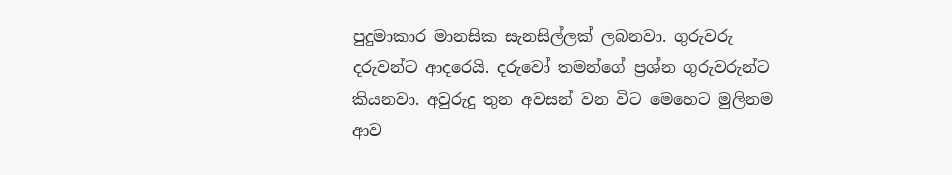පුදුමාකාර මානසික සැනසිල්ලක් ලබනවා. ගුරුවරු දරුවන්ට ආදරෙයි. දරුවෝ තමන්ගේ ප්‍රශ්න ගුරුවරුන්ට කියනවා. අවුරුදු තුන අවසන් වන විට මෙහෙට මුලිනම ආව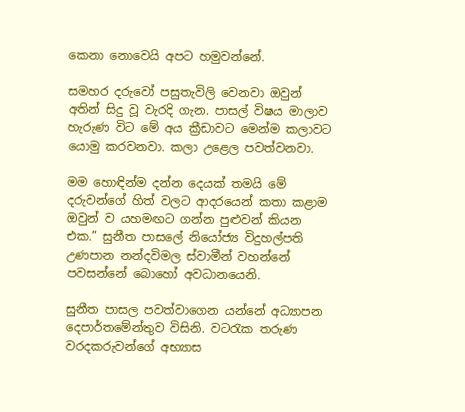කෙනා නොවෙයි අපට හමුවන්නේ.

සමහර දරුවෝ පසුතැවිලි වෙනවා ඔවුන් අතින් සිදු වූ වැරදි ගැන. පාසල් විෂය මාලාව හැරුණ විට මේ අය ක්‍රීඩාවට මෙන්ම කලාවට යොමු කරවනවා. කලා උළෙල පවත්වනවා.

මම හොඳින්ම දන්න දෙයක් තමයි මේ දරුවන්ගේ හිත් වලට ආදරයෙන් කතා කළාම ඔවුන් ව යහමඟට ගන්න පුළුවන් කියන එක.” සුනීත පාසලේ නියෝජ්‍ය විදුහල්පති උණපාන නන්දවිමල ස්වාමීන් වහන්නේ පවසන්නේ බොහෝ අවධානයෙනි.

සුනීත පාසල පවත්වාගෙන යන්නේ අධ්‍යාපන දෙපාර්තමේන්තුව විසිනි. වටරැක තරුණ වරදකරුවන්ගේ අභ්‍යාස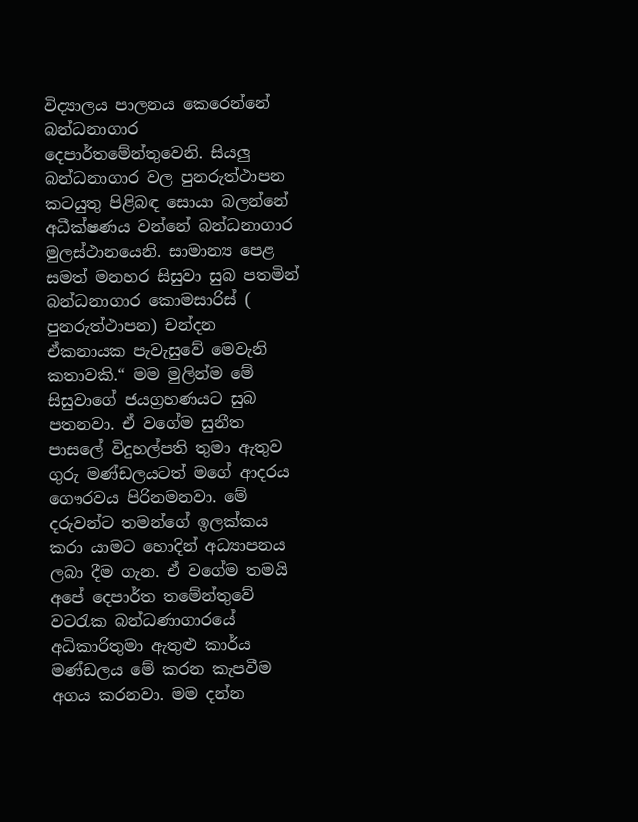විද්‍යාලය පාලනය කෙරෙන්නේ බන්ධනාගාර දෙපාර්තමේන්තුවෙනි. සියලු බන්ධනාගාර වල පුනරුත්ථාපන කටයුතු පිළිබඳ සොයා බලන්නේ අධීක්ෂණය වන්නේ බන්ධනාගාර මුලස්ථානයෙනි. සාමාන්‍ය පෙළ සමත් මනහර සිසුවා සුබ පතමින් බන්ධනාගාර කොමසාරිස් ( පුනරුත්ථාපන) චන්දන ඒකනායක පැවැසුවේ මෙවැනි කතාවකි.“ මම මුලින්ම මේ සිසුවාගේ ජයග්‍රහණයට සුබ පතනවා. ඒ වගේම සුනීත පාසලේ විදුහල්පති තුමා ඇතුව ගුරු මණ්ඩලයටත් මගේ ආදරය ගෞරවය පිරිනමනවා. මේ දරුවන්ට තමන්ගේ ඉලක්කය කරා යාමට හොදින් අධ්‍යාපනය ලබා දීම ගැන. ඒ වගේම තමයි අපේ දෙපාර්ත තමේන්තුවේ වටරැක බන්ධණාගාරයේ අධිකාරිතුමා ඇතුළු කාර්ය මණ්ඩලය මේ කරන කැපවීම අගය කරනවා. මම දන්න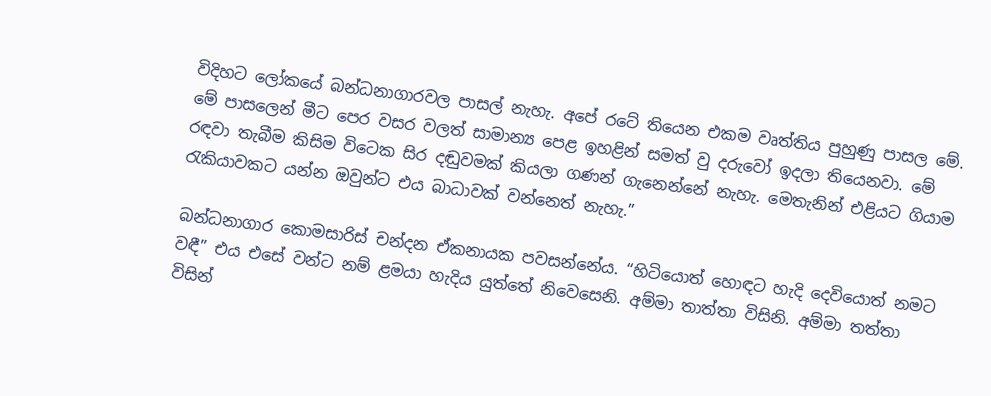විදිහට ලෝකයේ බන්ධනාගාරවල පාසල් නැහැ. අපේ රටේ තියෙන එකම වෘත්තිය පුහුණු පාසල මේ. මේ පාසලෙන් මීට පෙර වසර වලත් සාමාන්‍ය පෙළ ඉහළින් සමත් වු දරුවෝ ඉදලා තියෙනවා. මේ රඳවා තැබීම කිසිම විටෙක සිර දඬුවමක් කියලා ගණන් ගැනෙන්නේ නැහැ. මෙතැනින් එළියට ගියාම රැකියාවකට යන්න ඔවුන්ට එය බාධාවක් වන්නෙත් නැහැ.”

බන්ධනාගාර කොමසාරිස් චන්දන ඒකනායක පවසන්නේය. “හිටියොත් හොඳට හැදි දෙවියොත් නමට වඳී” එය එසේ වන්ට නම් ළමයා හැදිය යුත්තේ නිවෙසෙනි. අම්මා තාත්තා විසිනි. අම්මා තත්තා විසින්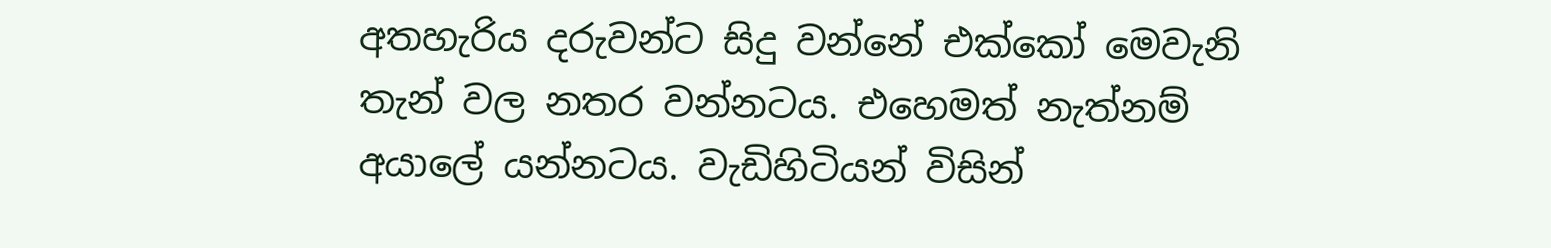අතහැරිය දරුවන්ට සිදු වන්නේ එක්කෝ මෙවැනි තැන් වල නතර වන්නටය. එහෙමත් නැත්නම් අයාලේ යන්නටය. වැඩිහිටියන් විසින්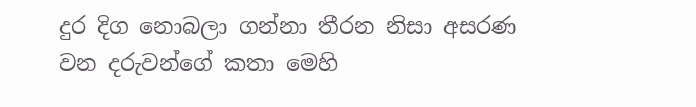දුර දිග නොබලා ගන්නා තීරන නිසා අසරණ වන දරුවන්ගේ කතා මෙහි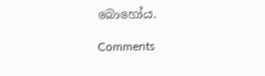බොහෝය.

Comments